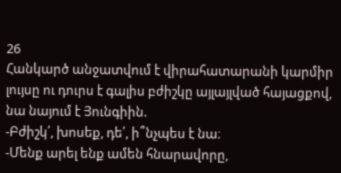26
Հանկարծ անջատվում է վիրահատարանի կարմիր լույսը ու դուրս է գալիս բժիշկը այլայլված հայացքով, նա նայում է Յունգիին.
-Բժիշկ՛, խոսեք, դե՛, ի՞նչպես է նա։
-Մենք արել ենք ամեն հնարավորը,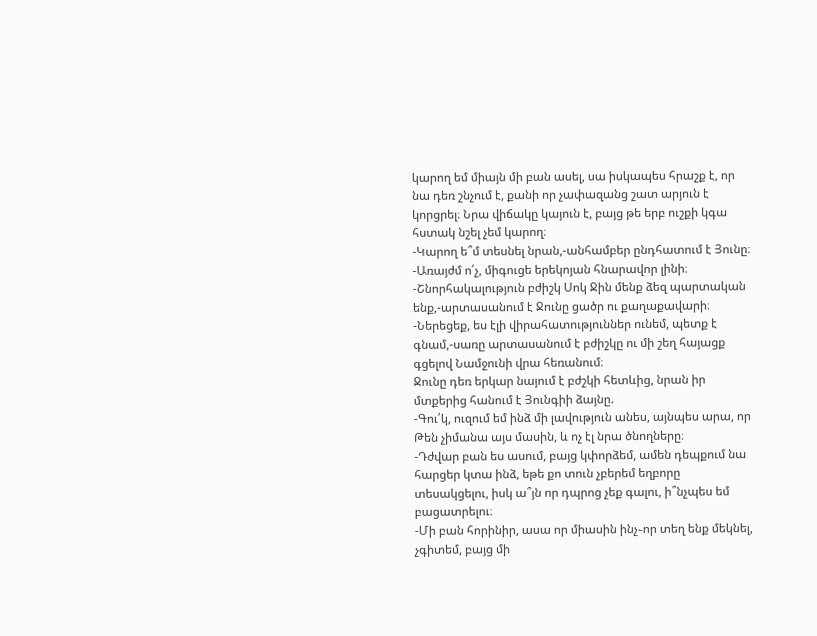կարող եմ միայն մի բան ասել, սա իսկապես հրաշք է, որ նա դեռ շնչում է, քանի որ չափազանց շատ արյուն է կորցրել։ Նրա վիճակը կայուն է, բայց թե երբ ուշքի կգա հստակ նշել չեմ կարող։
-Կարող ե՞մ տեսնել նրան,-անհամբեր ընդհատում է Յունը։
-Առայժմ ո՛չ, միգուցե երեկոյան հնարավոր լինի։
-Շնորհակալություն բժիշկ Սոկ Ջին մենք ձեզ պարտական ենք,-արտասանում է Ջունը ցածր ու քաղաքավարի։
-Ներեցեք, ես էլի վիրահատություններ ունեմ, պետք է գնամ,-սառը արտասանում է բժիշկը ու մի շեղ հայացք գցելով Նամջունի վրա հեռանում։
Ջունը դեռ երկար նայում է բժշկի հետևից, նրան իր մտքերից հանում է Յունգիի ձայնը.
-Գու՛կ, ուզում եմ ինձ մի լավություն անես, այնպես արա, որ Թեն չիմանա այս մասին, և ոչ էլ նրա ծնողները։
-Դժվար բան ես ասում, բայց կփորձեմ, ամեն դեպքում նա հարցեր կտա ինձ, եթե քո տուն չբերեմ եղբորը տեսակցելու, իսկ ա՞յն որ դպրոց չեք գալու, ի՞նչպես եմ բացատրելու։
-Մի բան հորինիր, ասա որ միասին ինչ֊որ տեղ ենք մեկնել, չգիտեմ, բայց մի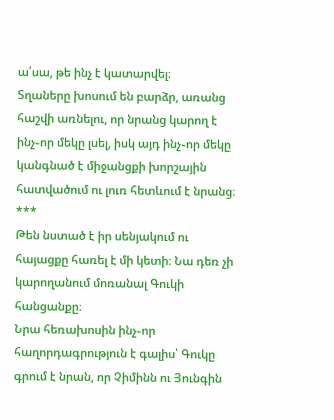ա՛սա, թե ինչ է կատարվել։
Տղաները խոսում են բարձր, առանց հաշվի առնելու, որ նրանց կարող է ինչ֊որ մեկը լսել, իսկ այդ ինչ֊որ մեկը կանգնած է միջանցքի խորշային հատվածում ու լուռ հետևում է նրանց։
***
Թեն նստած է իր սենյակում ու հայացքը հառել է մի կետի։ Նա դեռ չի կարողանում մոռանալ Գուկի հանցանքը։
Նրա հեռախոսին ինչ֊որ հաղորդագրություն է գալիս՝ Գուկը գրում է նրան, որ Չիմինն ու Յունգին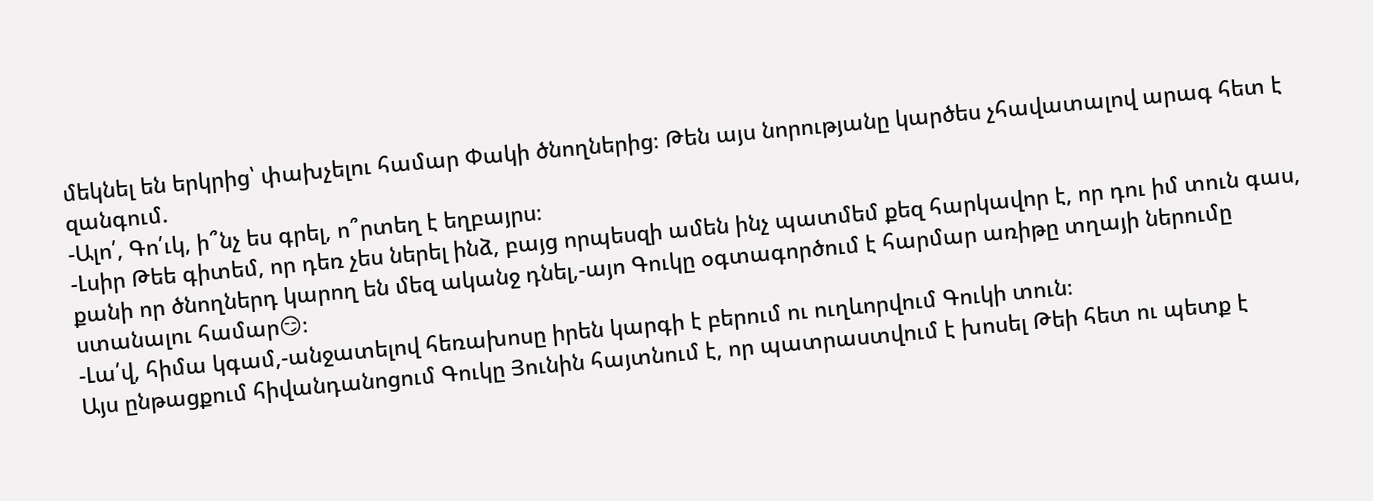մեկնել են երկրից՝ փախչելու համար Փակի ծնողներից։ Թեն այս նորությանը կարծես չհավատալով արագ հետ է զանգում.
-Ալո՛, Գո՛ւկ, ի՞նչ ես գրել, ո՞րտեղ է եղբայրս։
-Լսիր Թեե գիտեմ, որ դեռ չես ներել ինձ, բայց որպեսզի ամեն ինչ պատմեմ քեզ հարկավոր է, որ դու իմ տուն գաս, քանի որ ծնողներդ կարող են մեզ ականջ դնել,-այո Գուկը օգտագործում է հարմար առիթը տղայի ներումը ստանալու համար😏։
-Լա՛վ, հիմա կգամ,-անջատելով հեռախոսը իրեն կարգի է բերում ու ուղևորվում Գուկի տուն։
Այս ընթացքում հիվանդանոցում Գուկը Յունին հայտնում է, որ պատրաստվում է խոսել Թեի հետ ու պետք է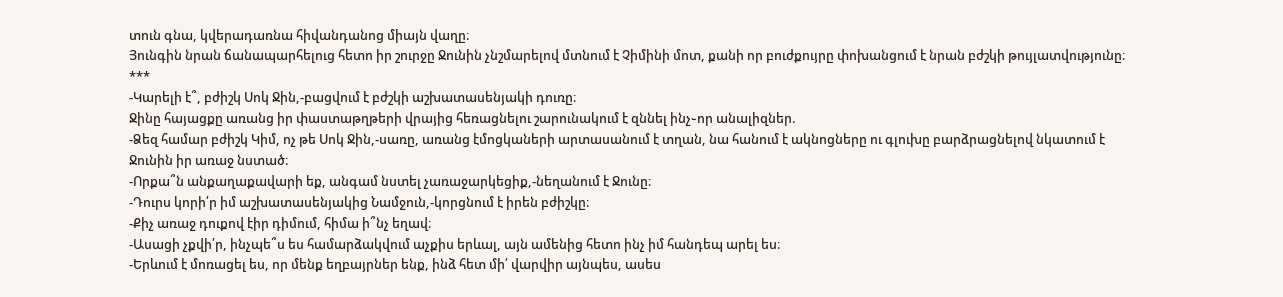տուն գնա, կվերադառնա հիվանդանոց միայն վաղը։
Յունգին նրան ճանապարհելուց հետո իր շուրջը Ջունին չնշմարելով մտնում է Չիմինի մոտ, քանի որ բուժքույրը փոխանցում է նրան բժշկի թույլատվությունը։
***
-Կարելի է՞, բժիշկ Սոկ Ջին,-բացվում է բժշկի աշխատասենյակի դուռը։
Ջինը հայացքը առանց իր փաստաթղթերի վրայից հեռացնելու շարունակում է զննել ինչ֊որ անալիզներ.
-Ձեզ համար բժիշկ Կիմ, ոչ թե Սոկ Ջին,-սառը, առանց էմոցկաների արտասանում է տղան, նա հանում է ակնոցները ու գլուխը բարձրացնելով նկատում է Ջունին իր առաջ նստած։
-Որքա՞ն անքաղաքավարի եք, անգամ նստել չառաջարկեցիք,-նեղանում է Ջունը։
-Դուրս կորի՛ր իմ աշխատասենյակից Նամջուն,-կորցնում է իրեն բժիշկը։
-Քիչ առաջ դուքով էիր դիմում, հիմա ի՞նչ եղավ։
-Ասացի չքվի՛ր, ինչպե՞ս ես համարձակվում աչքիս երևալ, այն ամենից հետո ինչ իմ հանդեպ արել ես։
-Երևում է մոռացել ես, որ մենք եղբայրներ ենք, ինձ հետ մի՛ վարվիր այնպես, ասես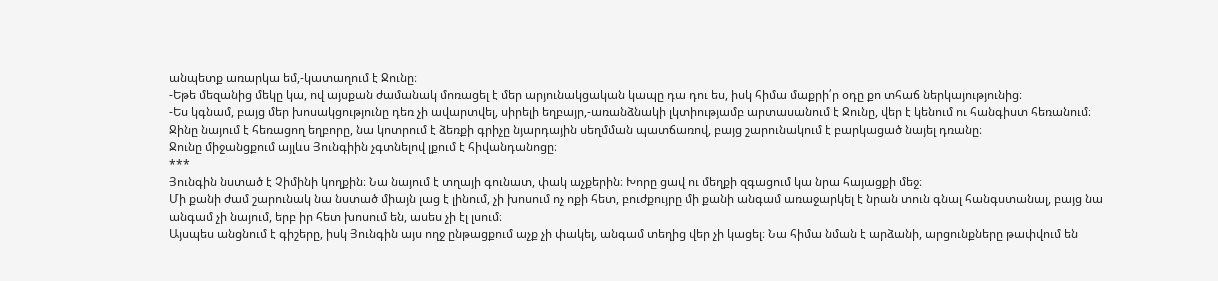անպետք առարկա եմ,-կատաղում է Ջունը։
-Եթե մեզանից մեկը կա, ով այսքան ժամանակ մոռացել է մեր արյունակցական կապը դա դու ես, իսկ հիմա մաքրի՛ր օդը քո տհաճ ներկայությունից։
-Ես կգնամ, բայց մեր խոսակցությունը դեռ չի ավարտվել, սիրելի եղբայր,-առանձնակի լկտիությամբ արտասանում է Ջունը, վեր է կենում ու հանգիստ հեռանում։
Ջինը նայում է հեռացող եղբորը, նա կոտրում է ձեռքի գրիչը նյարդային սեղմման պատճառով, բայց շարունակում է բարկացած նայել դռանը։
Ջունը միջանցքում այլևս Յունգիին չգտնելով լքում է հիվանդանոցը։
***
Յունգին նստած է Չիմինի կողքին։ Նա նայում է տղայի գունատ, փակ աչքերին։ Խորը ցավ ու մեղքի զգացում կա նրա հայացքի մեջ։
Մի քանի ժամ շարունակ նա նստած միայն լաց է լինում, չի խոսում ոչ ոքի հետ, բուժքույրը մի քանի անգամ առաջարկել է նրան տուն գնալ հանգստանալ, բայց նա անգամ չի նայում, երբ իր հետ խոսում են, ասես չի էլ լսում։
Այսպես անցնում է գիշերը, իսկ Յունգին այս ողջ ընթացքում աչք չի փակել, անգամ տեղից վեր չի կացել։ Նա հիմա նման է արձանի, արցունքները թափվում են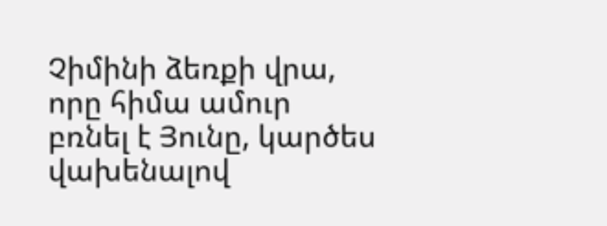Չիմինի ձեռքի վրա, որը հիմա ամուր բռնել է Յունը, կարծես վախենալով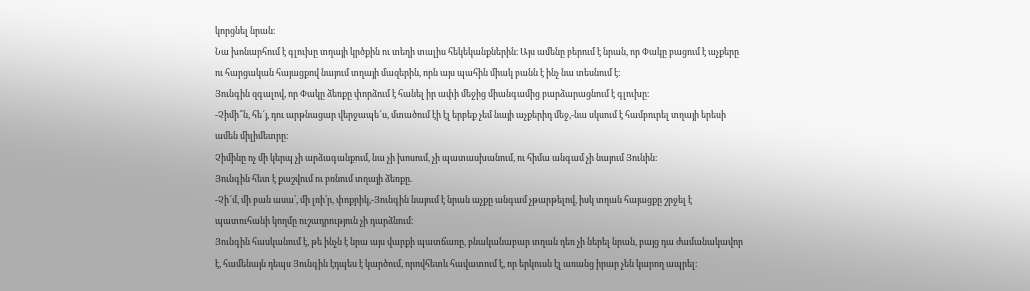կորցնել նրան։
Նա խոնարհում է գլուխը տղայի կրծքին ու տեղի տալիս հեկեկանքներին։ Այս ամենը բերում է նրան, որ Փակը բացում է աչքերը ու հարցական հայացքով նայում տղայի մազերին, որն այս պահին միակ բանն է ինչ նա տեսնում է։
Յունգին զգալով, որ Փակը ձեռքը փորձում է հանել իր ափի մեջից միանգամից բարձարացնում է գլուխը։
-Չիմի՞ն, հե՜յ, դու արթնացար վերջապե՜ս, մտածում էի էլ երբեք չեմ նայի աչքերիդ մեջ,-նա սկսում է համբուրել տղայի երեսի ամեն միլիմետրը։
Չիմինը ոչ մի կերպ չի արձագանքում, նա չի խոսում, չի պատասխանում, ու հիմա անգամ չի նայում Յունին։
Յունգին հետ է քաշվում ու բռնում տղայի ձեռքը.
-Չի՜մ, մի բան ասա՛, մի լռի՛ր, փոքրիկ,-Յունգին նայում է նրան աչքը անգամ չթարթելով, իսկ տղան հայացքը շրջել է պատուհանի կողմը ուշադրություն չի դարձնում։
Յունգին հասկանում է, թե ինչն է նրա այս վարքի պատճառը, բնականաբար տղան դեռ չի ներել նրան, բայց դա ժամանակավոր է, համենայն դեպս Յունգին էդպես է կարծում, որովհետև հավատում է, որ երկուսն էլ առանց իրար չեն կարող ապրել։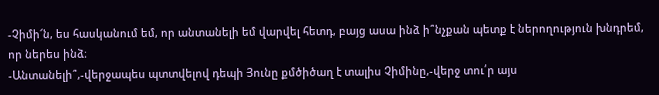-Չիմի՜ն, ես հասկանում եմ, որ անտանելի եմ վարվել հետդ, բայց ասա ինձ ի՞նչքան պետք է ներողություն խնդրեմ, որ ներես ինձ։
-Անտանելի՞,-վերջապես պտտվելով դեպի Յունը քմծիծաղ է տալիս Չիմինը,-վերջ տու՛ր այս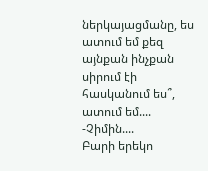ներկայացմանը, ես ատում եմ քեզ այնքան ինչքան սիրում էի հասկանում ես՞, ատում եմ....
-Չիմին....
Բարի երեկո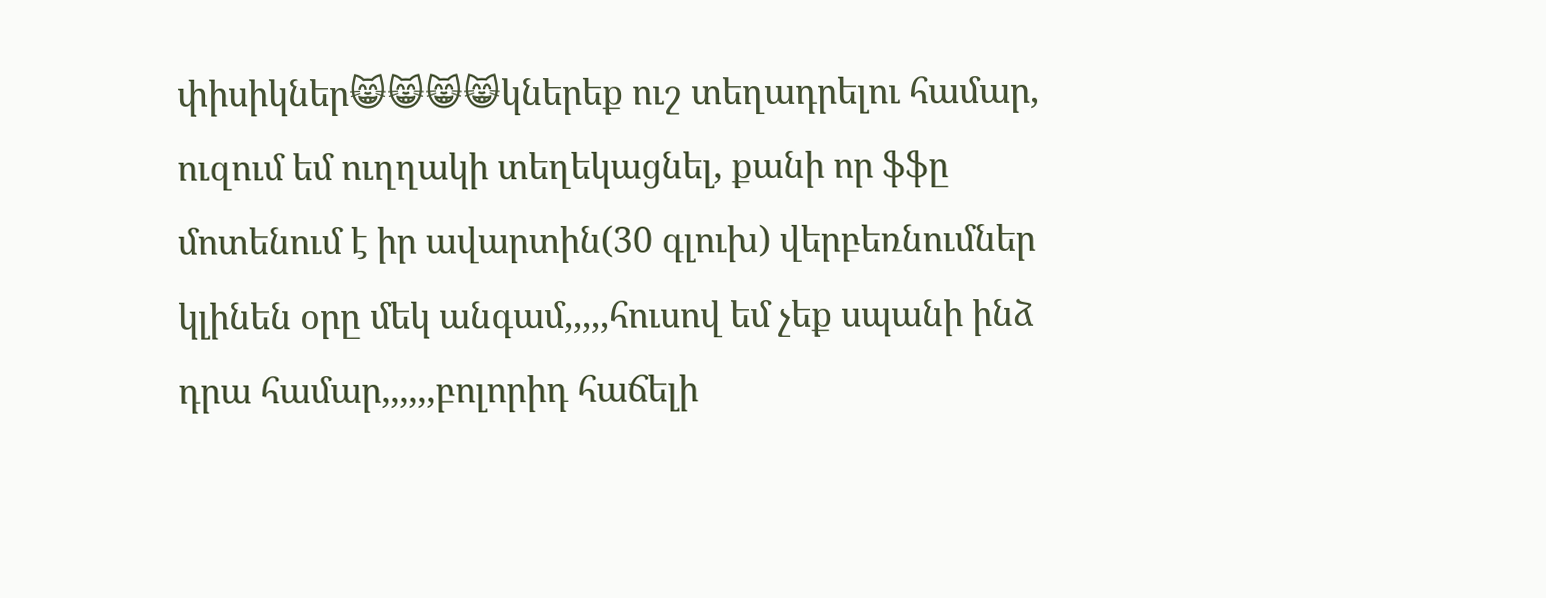փիսիկներ😸😸😸😸կներեք ուշ տեղադրելու համար, ուզում եմ ուղղակի տեղեկացնել, քանի որ ֆֆը մոտենում է իր ավարտին(30 գլուխ) վերբեռնումներ կլինեն օրը մեկ անգամ,,,,,հուսով եմ չեք սպանի ինձ դրա համար,,,,,,բոլորիդ հաճելի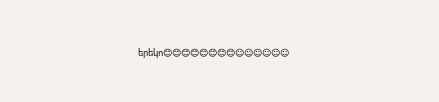երեկո😊😊😊😊😊😊😊😊☺☺☺☺☺☺